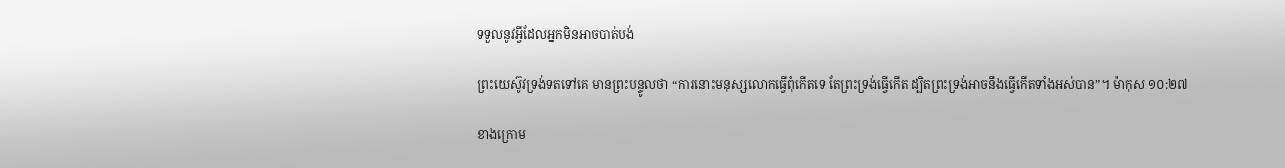ទទួលនូវអ្វីដែលអ្នកមិនអាចបាត់បង់

ព្រះយេស៊ូវទ្រង់ទតទៅគេ មានព្រះបន្ទូលថា “ការនោះមនុស្សលោកធ្វើពុំកើតទេ តែព្រះទ្រង់ធ្វើកើត ដ្បិតព្រះទ្រង់អាចនឹងធ្វើកើតទាំងអស់បាន”។ ម៉ាកុស ១០:២៧

ខាងក្រោម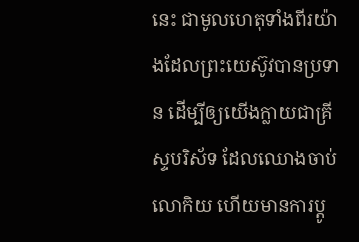នេះ ជាមូលហេតុទាំងពីរយ៉ាងដែលព្រះយេស៊ូវបានប្រទាន ដើម្បីឲ្យយើងក្លាយជាគ្រីស្ទបរិស័ទ ដែលឈោងចាប់លោកិយ ហើយមានការប្តូ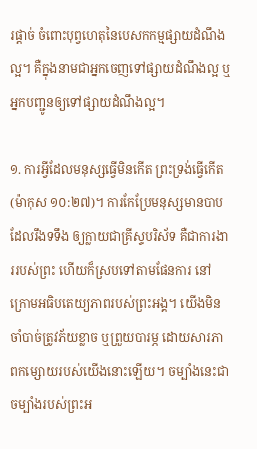រផ្តាច់ ចំពោះបុព្វហេតុនៃបេសកកម្មផ្សាយដំណឹងល្អ។ គឺក្នុងនាមជាអ្នកចេញទៅផ្សាយដំណឹងល្អ ឬអ្នកបញ្ជូនឲ្យទៅផ្សាយដំណឹងល្អ។

១. ការអ្វីដែលមនុស្សធ្វើមិនកើត ព្រះទ្រង់ធ្វើកើត(ម៉ាកុស ១០:២៧)។ ការកែប្រែមនុស្សមានបាបដែលរឹងទទឹង ឲ្យក្លាយជាគ្រីស្ទបរិស័ទ គឺជាការងាររបស់ព្រះ ហើយក៏ស្របទៅតាមផែនការ នៅក្រោមអធិបតេយ្យភាពរបស់ព្រះអង្គ។ យើងមិនចាំបាច់ត្រូវភ័យខ្លាច ឬព្រួយបារម្ភ ដោយសារភាពកម្សោយរបស់យើងនោះឡើយ។ ចម្បាំងនេះជាចម្បាំងរបស់ព្រះអ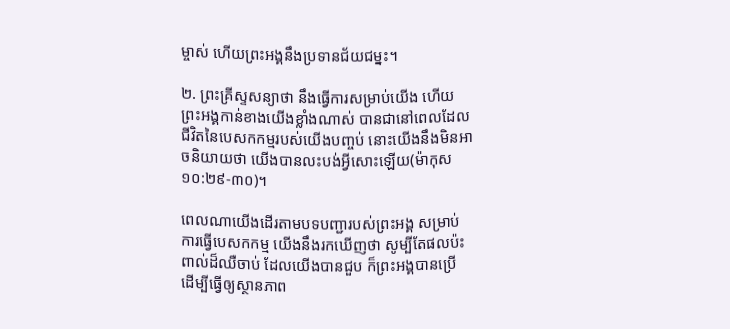ម្ចាស់ ហើយព្រះអង្គនឹងប្រទានជ័យជម្នះ។

២. ព្រះគ្រីស្ទសន្យាថា នឹងធ្វើការសម្រាប់យើង ហើយព្រះអង្គកាន់ខាងយើងខ្លាំងណាស់ បានជានៅពេលដែលជីវិតនៃបេសកកម្មរបស់យើងបញ្ចប់ នោះយើងនឹងមិនអាចនិយាយថា យើងបានលះបង់អ្វីសោះឡើយ(ម៉ាកុស ១០:២៩-៣០)។

ពេលណាយើងដើរតាមបទបញ្ជារបស់ព្រះអង្គ សម្រាប់ការធ្វើបេសកកម្ម យើងនឹងរកឃើញថា សូម្បីតែផលប៉ះពាល់ដ៏ឈឺចាប់ ដែលយើងបានជួប ក៏ព្រះអង្គបានប្រើ ដើម្បីធ្វើឲ្យស្ថានភាព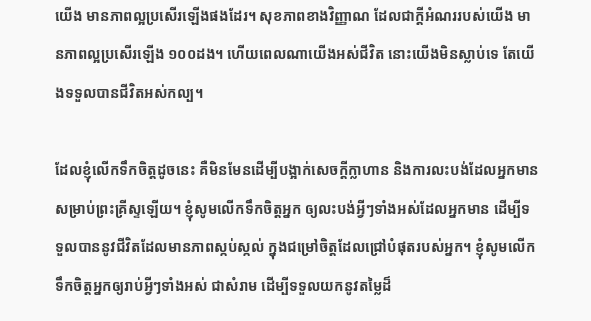យើង មានភាពល្អប្រសើរឡើងផងដែរ។ សុខភាពខាងវិញ្ញាណ ដែលជាក្តីអំណររបស់យើង មានភាពល្អប្រសើរឡើង ១០០ដង។ ហើយពេលណាយើងអស់ជីវិត នោះយើងមិនស្លាប់ទេ តែយើងទទួលបានជីវិតអស់កល្ប។

ដែលខ្ញុំលើកទឹកចិត្តដូចនេះ គឺមិនមែនដើម្បីបង្អាក់សេចក្តីក្លាហាន និងការលះបង់ដែលអ្នកមានសម្រាប់ព្រះគ្រីស្ទឡើយ។ ខ្ញុំសូមលើកទឹកចិត្តអ្នក ឲ្យលះបង់អ្វីៗទាំងអស់ដែលអ្នកមាន ដើម្បីទទួលបាននូវជីវិតដែលមានភាពស្កប់ស្កល់ ក្នុងជម្រៅចិត្តដែលជ្រៅបំផុតរបស់អ្នក។ ខ្ញុំសូមលើកទឹកចិត្តអ្នកឲ្យរាប់អ្វីៗទាំងអស់ ជាសំរាម ដើម្បីទទួលយកនូវតម្លៃដ៏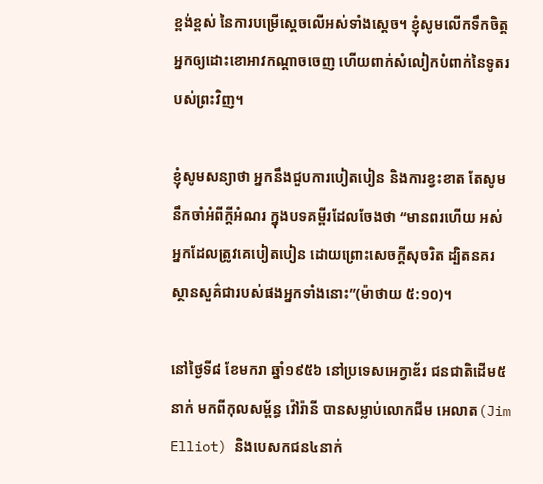ខ្ពង់ខ្ពស់ នៃការបម្រើស្តេចលើអស់ទាំងស្តេច។ ខ្ញុំសូមលើកទឹកចិត្តអ្នកឲ្យដោះខោអាវកណ្តាចចេញ ហើយពាក់សំលៀកបំពាក់នៃទូតរបស់ព្រះវិញ។

ខ្ញុំសូមសន្យាថា អ្នកនឹងជួបការបៀតបៀន និងការខ្វះខាត តែសូមនឹកចាំអំពីក្តីអំណរ ក្នុងបទគម្ពីរដែលចែងថា “មានពរហើយ អស់អ្នកដែលត្រូវគេបៀតបៀន ដោយព្រោះសេចក្តីសុចរិត ដ្បិតនគរស្ថានសួគ៌ជារបស់ផងអ្នកទាំងនោះ”(ម៉ាថាយ ៥:១០)។

នៅថ្ងៃទី៨ ខែមករា ឆ្នាំ១៩៥៦ នៅប្រទេសអេក្វាឌ័រ ជនជាតិដើម៥នាក់ មកពីកុលសម្ព័ន្ធ វ៉ៅរ៉ានី បានសម្លាប់លោកជីម អេលាត(Jim Elliot) និងបេសកជន៤នាក់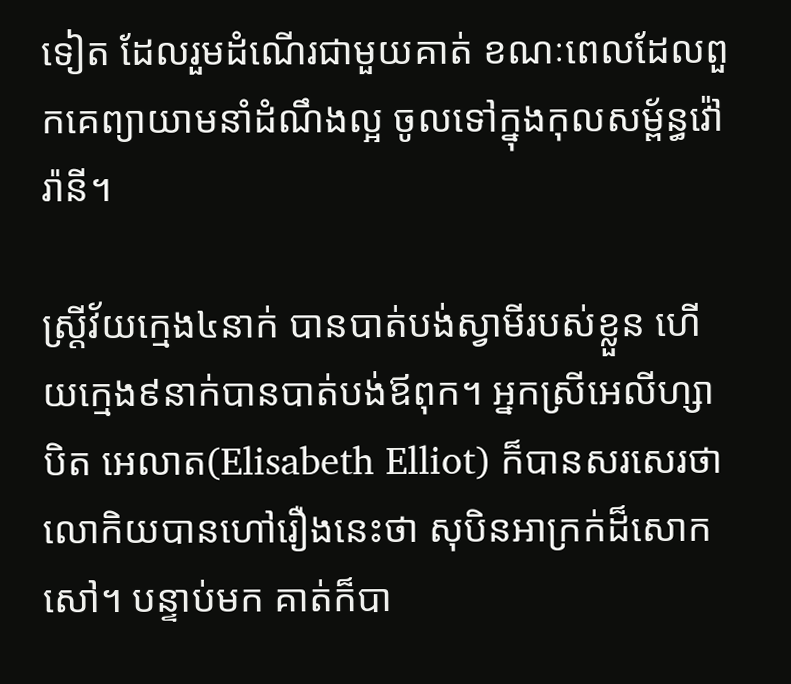ទៀត ដែលរួមដំណើរជាមួយគាត់ ខណៈពេលដែលពួកគេព្យាយាមនាំដំណឹងល្អ ចូលទៅក្នុងកុលសម្ព័ន្ធវ៉ៅរ៉ានី។

ស្ត្រីវ័យក្មេង៤នាក់ បានបាត់បង់ស្វាមីរបស់ខ្លួន ហើយក្មេង៩នាក់បានបាត់បង់ឪពុក។ អ្នកស្រីអេលីហ្សាបិត អេលាត(Elisabeth Elliot) ក៏បានសរសេរថា លោកិយបានហៅរឿងនេះថា សុបិនអាក្រក់ដ៏សោកសៅ។ បន្ទាប់មក គាត់ក៏បា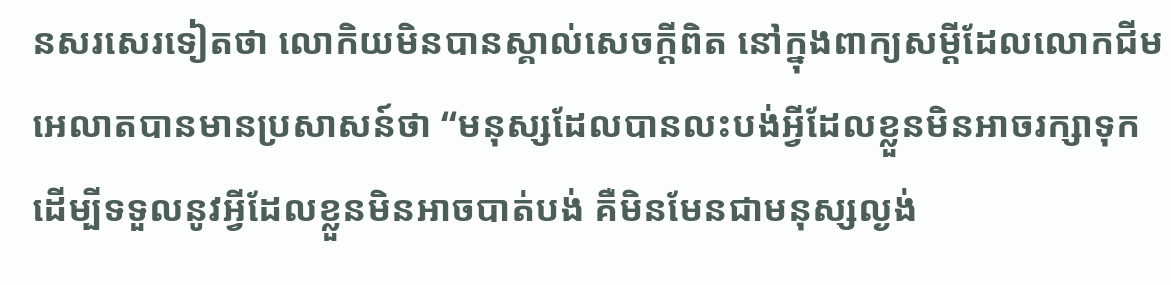នសរសេរទៀតថា លោកិយមិនបានស្គាល់សេចក្តីពិត នៅក្នុងពាក្យសម្ដីដែលលោកជីម អេលាតបានមានប្រសាសន៍ថា “មនុស្សដែលបានលះបង់អ្វីដែលខ្លួនមិនអាចរក្សាទុក ដើម្បីទទួលនូវអ្វីដែលខ្លួនមិនអាចបាត់បង់ គឺមិនមែនជាមនុស្សល្ងង់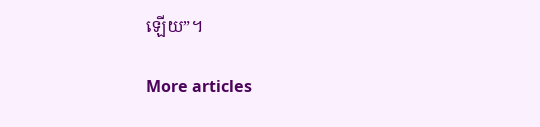ឡើយ”។

More articles